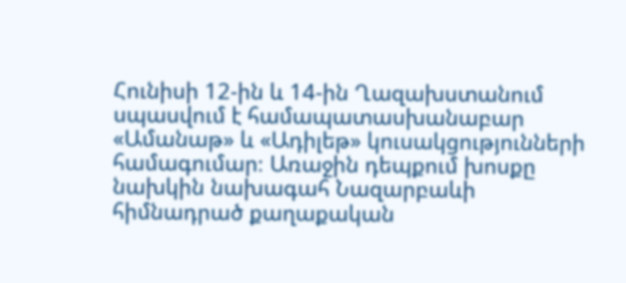Հունիսի 12-ին և 14-ին Ղազախստանում սպասվում է համապատասխանաբար «Ամանաթ» և «Ադիլեթ» կուսակցությունների համագումար։ Առաջին դեպքում խոսքը նախկին նախագահ Նազարբաևի հիմնադրած քաղաքական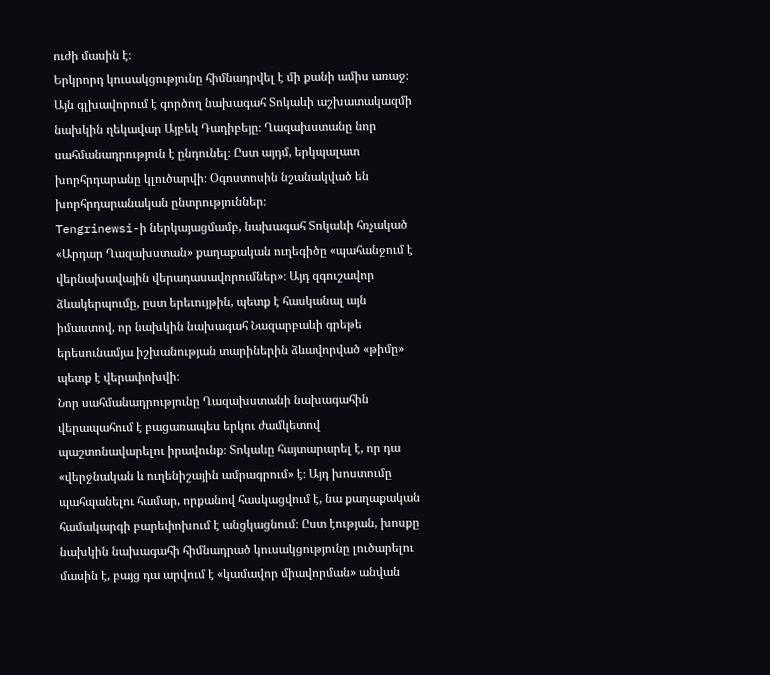ուժի մասին է։
Երկրորդ կուսակցությունը հիմնադրվել է մի քանի ամիս առաջ։ Այն գլխավորում է գործող նախագահ Տոկաևի աշխատակազմի նախկին ղեկավար Այբեկ Դադիբեյը։ Ղազախստանը նոր սահմանադրություն է ընդունել։ Ըստ այդմ, երկպալատ խորհրդարանը կլուծարվի։ Օգոստոսին նշանակված են խորհրդարանական ընտրություններ։
Tengrinewsi-ի ներկայացմամբ, նախագահ Տոկաևի հռչակած «Արդար Ղազախստան» քաղաքական ուղեգիծը «պահանջում է վերնախավային վերադասավորումներ»։ Այդ զգուշավոր ձևակերպումը, ըստ երեւույթին, պետք է հասկանալ այն իմաստով, որ նախկին նախագահ Նազարբաևի գրեթե երեսունամյա իշխանության տարիներին ձևավորված «թիմը» պետք է վերափոխվի։
Նոր սահմանադրությունը Ղազախստանի նախագահին վերապահում է բացառապես երկու ժամկետով պաշտոնավարելու իրավունք։ Տոկաևը հայտարարել է, որ դա «վերջնական և ուղենիշային ամրագրում» է։ Այդ խոստումը պահպանելու համար, որքանով հասկացվում է, նա քաղաքական համակարգի բարեփոխում է անցկացնում։ Ըստ էության, խոսքը նախկին նախագահի հիմնադրած կուսակցությունը լուծարելու մասին է, բայց դա արվում է «կամավոր միավորման» անվան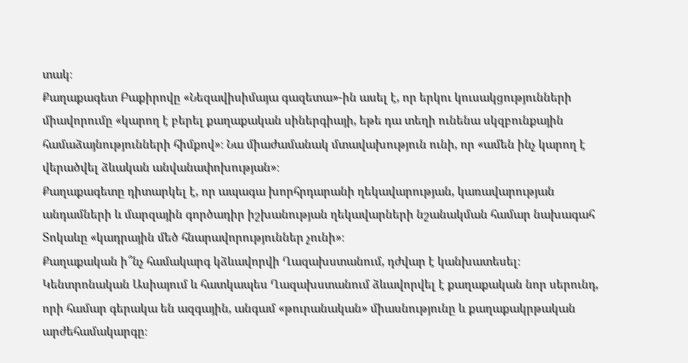տակ։
Քաղաքագետ Բաքիրովը «Նեզավիսիմայա գազետա»-ին ասել է, որ երկու կուսակցությունների միավորումը «կարող է բերել քաղաքական սիներգիայի, եթե դա տեղի ունենա սկզբունքային համաձայնությունների հիմքով»։ Նա միաժամանակ մտավախություն ունի, որ «ամեն ինչ կարող է վերածվել ձևական անվանափոխության»։
Քաղաքագետը դիտարկել է, որ ապագա խորհրդարանի ղեկավարության, կառավարության անդամների և մարզային գործադիր իշխանության ղեկավարների նշանակման համար նախագահ Տոկաևը «կադրային մեծ հնարավորություններ չունի»։
Քաղաքական ի՞նչ համակարգ կձևավորվի Ղազախստանում, դժվար է կանխատեսել։ Կենտրոնական Ասիայում և հատկապես Ղազախստանում ձևավորվել է քաղաքական նոր սերունդ, որի համար գերակա են ազգային, անգամ «թուրանական» միասնությունը և քաղաքակրթական արժեհամակարգը։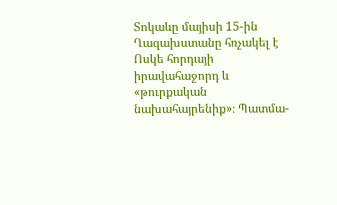Տոկաևը մայիսի 15-ին Ղազախստանը հռչակել է Ոսկե հորդայի իրավահաջորդ և «թուրքական նախահայրենիք»։ Պատմա-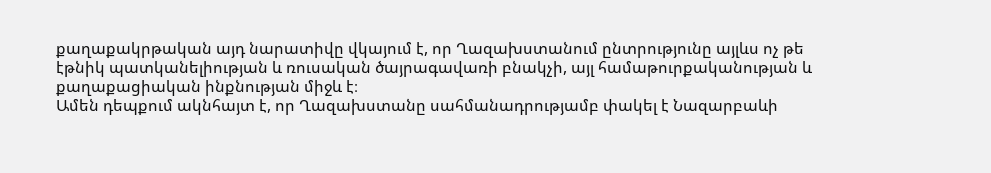քաղաքակրթական այդ նարատիվը վկայում է, որ Ղազախստանում ընտրությունը այլևս ոչ թե էթնիկ պատկանելիության և ռուսական ծայրագավառի բնակչի, այլ համաթուրքականության և քաղաքացիական ինքնության միջև է։
Ամեն դեպքում ակնհայտ է, որ Ղազախստանը սահմանադրությամբ փակել է Նազարբաևի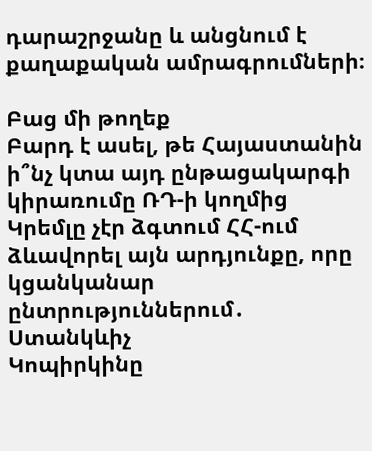դարաշրջանը և անցնում է քաղաքական ամրագրումների։

Բաց մի թողեք
Բարդ է ասել, թե Հայաստանին ի՞նչ կտա այդ ընթացակարգի կիրառումը ՌԴ-ի կողմից
Կրեմլը չէր ձգտում ՀՀ-ում ձևավորել այն արդյունքը, որը կցանկանար ընտրություններում․ Ստանկևիչ
Կոպիրկինը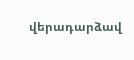վերադարձավ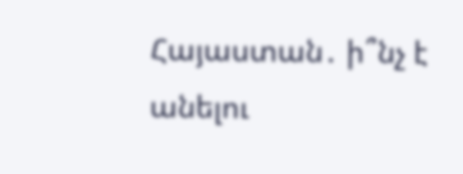Հայաստան․ ի՞նչ է անելու